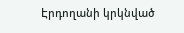Էրդողանի կրկնված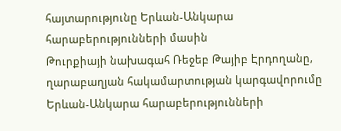հայտարությունը Երևան-Անկարա հարաբերությունների մասին
Թուրքիայի նախագահ Ռեջեբ Թայիբ Էրդողանը, ղարաբաղյան հակամարտության կարգավորումը Երևան-Անկարա հարաբերությունների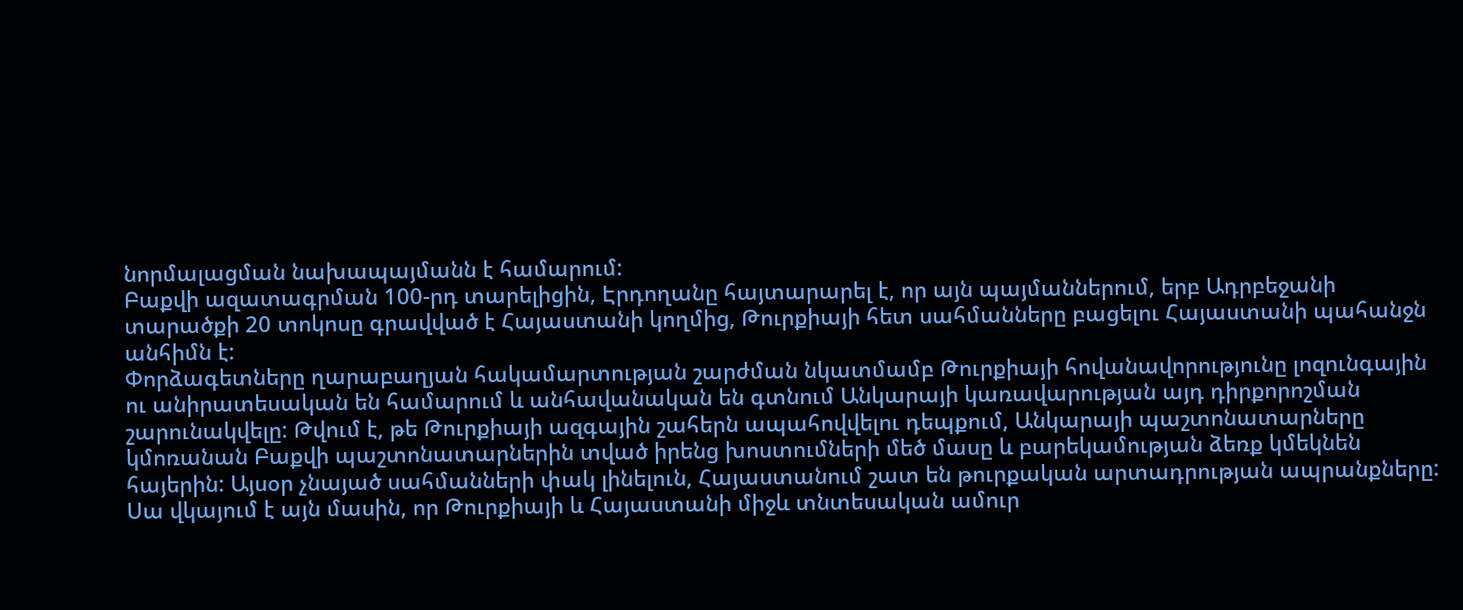նորմալացման նախապայմանն է համարում:
Բաքվի ազատագրման 100-րդ տարելիցին, Էրդողանը հայտարարել է, որ այն պայմաններում, երբ Ադրբեջանի տարածքի 20 տոկոսը գրավված է Հայաստանի կողմից, Թուրքիայի հետ սահմանները բացելու Հայաստանի պահանջն անհիմն է:
Փորձագետները ղարաբաղյան հակամարտության շարժման նկատմամբ Թուրքիայի հովանավորությունը լոզունգային ու անիրատեսական են համարում և անհավանական են գտնում Անկարայի կառավարության այդ դիրքորոշման շարունակվելը: Թվում է, թե Թուրքիայի ազգային շահերն ապահովվելու դեպքում, Անկարայի պաշտոնատարները կմոռանան Բաքվի պաշտոնատարներին տված իրենց խոստումների մեծ մասը և բարեկամության ձեռք կմեկնեն հայերին: Այսօր չնայած սահմանների փակ լինելուն, Հայաստանում շատ են թուրքական արտադրության ապրանքները: Սա վկայում է այն մասին, որ Թուրքիայի և Հայաստանի միջև տնտեսական ամուր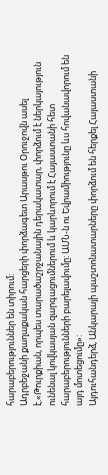հարաբերություններ են տիրում:
Ադրբեջանի քաղաքական հարցերի փորձագետ Արասթու Օրուջովն ասել է.«Թուրքիան, որպես տարածաշրջանային դերակատար, փորձում է ներկայություն ունենալ կովկասյան զարգացումներում և կարևորում է Հայաստանի հետ հարաբերությունների բարելավումը: ԱՄՆ-ն ու Եվրամիությունը ևս հովանավորում են այդ մոտեցումը»:
Այդուհանդերձ, Անկարայի պաշտոնատարները փորձում են հերքել Հայաստանի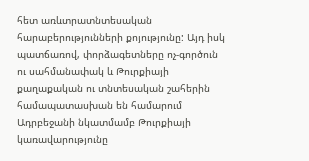հետ առևտրատնտեսական հարաբերությունների քոյությունը: Այդ իսկ պատճառով, փորձագետները ոչ-գործուն ու սահմանափակ և Թուրքիայի քաղաքական ու տնտեսական շահերին համապատասխան են համարում Ադրբեջանի նկատմամբ Թուրքիայի կառավարությունը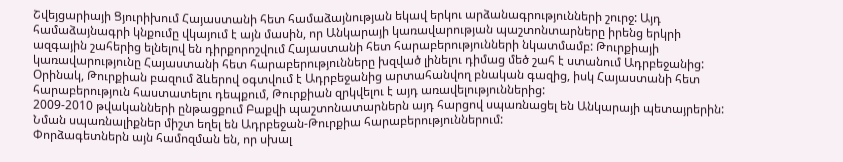Շվեյցարիայի Ցյուրիխում Հայաստանի հետ համաձայնության եկավ երկու արձանագրությունների շուրջ: Այդ համաձայնագրի կնքումը վկայում է այն մասին, որ Անկարայի կառավարության պաշտոնտարները իրենց երկրի ազգային շահերից ելնելով են դիրքորոշվում Հայաստանի հետ հարաբերությունների նկատմամբ: Թուրքիայի կառավարությունը Հայաստանի հետ հարաբերությունները խզված լինելու դիմաց մեծ շահ է ստանում Ադրբեջանից:
Օրինակ, Թուրքիան բազում ձևերով օգտվում է Ադրբեջանից արտահանվող բնական գազից, իսկ Հայաստանի հետ հարաբերություն հաստատելու դեպքում, Թուրքիան զրկվելու է այդ առավելություններից:
2009-2010 թվականների ընթացքում Բաքվի պաշտոնատարներն այդ հարցով սպառնացել են Անկարայի պետայրերին: Նման սպառնալիքներ միշտ եղել են Ադրբեջան-Թուրքիա հարաբերություններում:
Փորձագետներն այն համոզման են, որ սխալ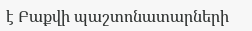է Բաքվի պաշտոնատարների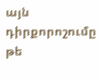այն դիրքորոշումը թե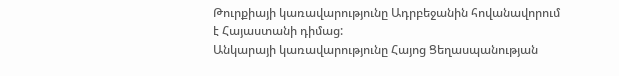Թուրքիայի կառավարությունը Ադրբեջանին հովանավորում է Հայաստանի դիմաց:
Անկարայի կառավարությունը Հայոց Ցեղասպանության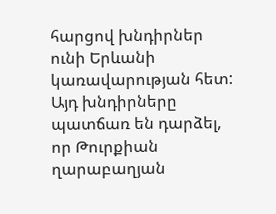հարցով խնդիրներ ունի Երևանի կառավարության հետ: Այդ խնդիրները պատճառ են դարձել, որ Թուրքիան ղարաբաղյան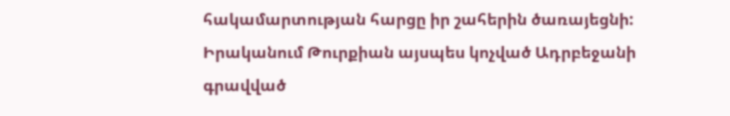հակամարտության հարցը իր շահերին ծառայեցնի: Իրականում Թուրքիան այսպես կոչված Ադրբեջանի գրավված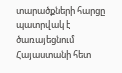տարածքների հարցը պատրվակ է ծառայեցնում Հայաստանի հետ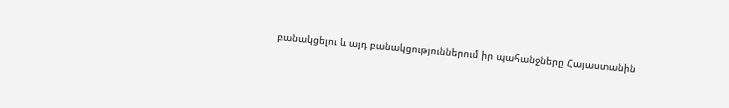բանակցելու և այդ բանակցություններում իր պահանջները Հայաստանին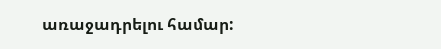առաջադրելու համար: